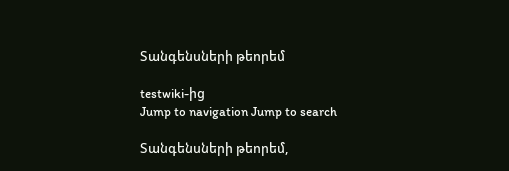Տանգենսների թեորեմ

testwiki-ից
Jump to navigation Jump to search

Տանգենսների թեորեմ,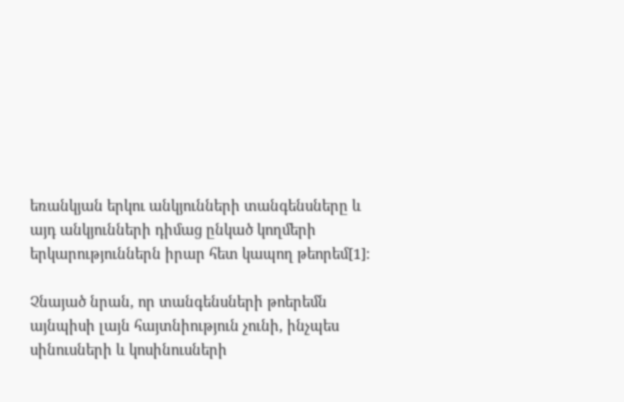եռանկյան երկու անկյունների տանգենսները և այդ անկյունների դիմաց ընկած կողմերի երկարություններն իրար հետ կապող թեորեմ[1]։

Չնայած նրան, որ տանգենսների թոերեմն այնպիսի լայն հայտնիություն չունի, ինչպես սինուսների և կոսինուսների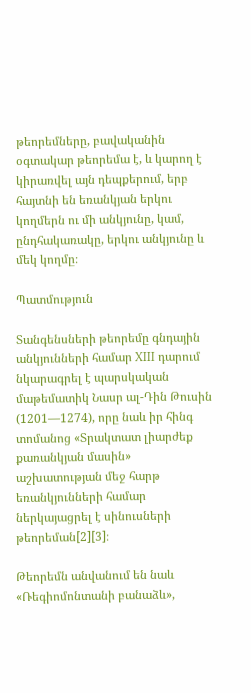թեորեմները, բավականին օգտակար թեորեմա է, և կարող է կիրառվել այն դեպքերում, երբ հայտնի են եռանկյան երկու կողմերն ու մի անկյունը, կամ, ընդհակառակը, երկու անկյունը և մեկ կողմը։

Պատմություն

Տանգենսների թեորեմը գնդային անկյունների համար XIII դարում նկարագրել է պարսկական մաթեմատիկ Նասր ալ-Դին Թուսին (1201—1274), որը նաև իր հինգ տոմանոց «Տրակտատ լիարժեք քառանկյան մասին» աշխատության մեջ հարթ եռանկյունների համար ներկայացրել է սինուսների թեորեման[2][3]։

Թեորեմն անվանում են նաև «Ռեգիոմոնտանի բանաձև»,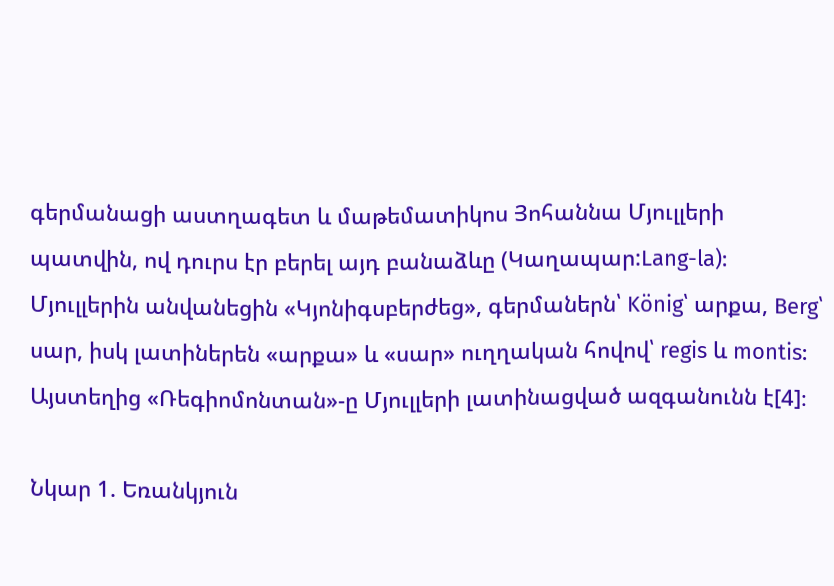գերմանացի աստղագետ և մաթեմատիկոս Յոհաննա Մյուլլերի պատվին, ով դուրս էր բերել այդ բանաձևը (Կաղապար:Lang-la): Մյուլլերին անվանեցին «Կյոնիգսբերժեց», գերմաներն՝ König՝ արքա, Berg՝ սար, իսկ լատիներեն «արքա» և «սար» ուղղական հովով՝ regis և montis: Այստեղից «Ռեգիոմոնտան»-ը Մյուլլերի լատինացված ազգանունն է[4]։

Նկար 1. Եռանկյուն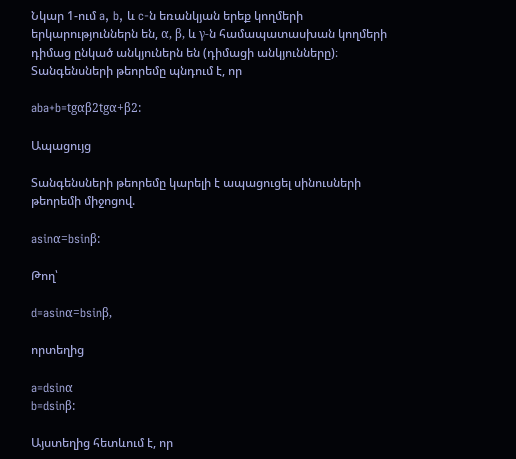Նկար 1-ում a, b, և c-ն եռանկյան երեք կողմերի երկարություններն են, α, β, և γ-ն համապատասխան կողմերի դիմաց ընկած անկյուներն են (դիմացի անկյունները)։ Տանգենսների թեորեմը պնդում է, որ

aba+b=tgαβ2tgα+β2:

Ապացույց

Տանգենսների թեորեմը կարելի է ապացուցել սինուսների թեորեմի միջոցով.

asinα=bsinβ:

Թող՝

d=asinα=bsinβ,

որտեղից

a=dsinα
b=dsinβ:

Այստեղից հետևում է, որ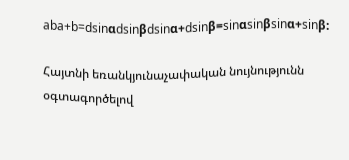aba+b=dsinαdsinβdsinα+dsinβ=sinαsinβsinα+sinβ:

Հայտնի եռանկյունաչափական նույնությունն օգտագործելով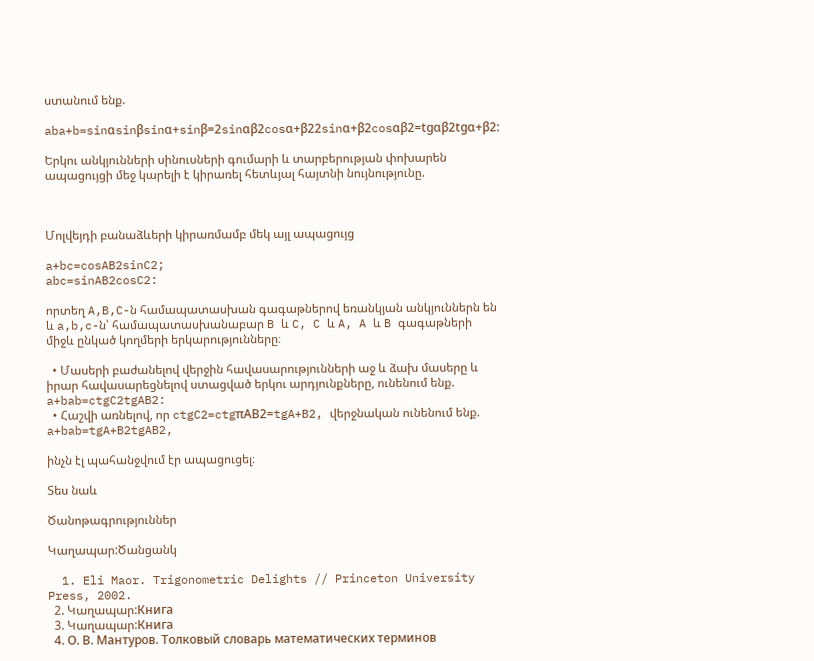ստանում ենք.

aba+b=sinαsinβsinα+sinβ=2sinαβ2cosα+β22sinα+β2cosαβ2=tgαβ2tgα+β2:

Երկու անկյունների սինուսների գումարի և տարբերության փոխարեն ապացույցի մեջ կարելի է կիրառել հետևյալ հայտնի նույնությունը.



Մոլվեյդի բանաձևերի կիրառմամբ մեկ այլ ապացույց

a+bc=cosAB2sinC2;
abc=sinAB2cosC2:

որտեղ A,B,C-ն համապատասխան գագաթներով եռանկյան անկյուններն են և a,b,c-ն՝ համապատասխանաբար B և C, C և A, A և B գագաթների միջև ընկած կողմերի երկարությունները։

  • Մասերի բաժանելով վերջին հավասարությունների աջ և ձախ մասերը և իրար հավասարեցնելով ստացված երկու արդյունքները, ունենում ենք.
a+bab=ctgC2tgAB2:
  • Հաշվի առնելով, որ ctgC2=ctgπAB2=tgA+B2, վերջնական ունենում ենք.
a+bab=tgA+B2tgAB2,

ինչն էլ պահանջվում էր ապացուցել։

Տես նաև

Ծանոթագրություններ

Կաղապար:Ծանցանկ

  1. Eli Maor. Trigonometric Delights // Princeton University Press, 2002.
  2. Կաղապար:Книга
  3. Կաղապար:Книга
  4. О. В. Мантуров. Толковый словарь математических терминов